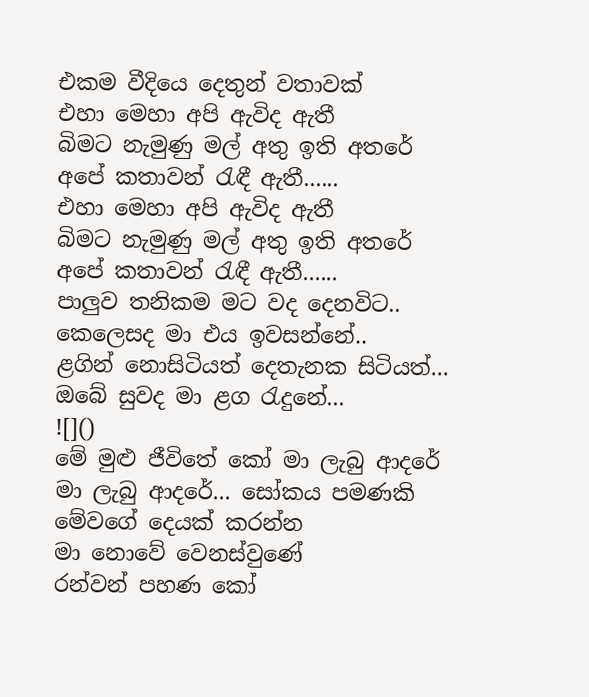එකම වීදියෙ දෙතුන් වතාවක්
එහා මෙහා අපි ඇවිද ඇතී
බිමට නැමුණු මල් අතු ඉති අතරේ
අපේ කතාවන් රැඳී ඇතී......
එහා මෙහා අපි ඇවිද ඇතී
බිමට නැමුණු මල් අතු ඉති අතරේ
අපේ කතාවන් රැඳී ඇතී......
පාලුව තනිකම මට වද දෙනවිට..
කෙලෙසද මා එය ඉවසන්නේ..
ළගින් නොසිටියත් දෙතැනක සිටියත්...
ඔබේ සුවද මා ළග රැදුනේ...
![]()
මේ මුළු ජීවිතේ කෝ මා ලැබු ආදරේ
මා ලැබු ආදරේ... සෝකය පමණකි
මේවගේ දෙයක් කරන්න
මා නොවේ වෙනස්වුණේ
රන්වන් පහණ කෝ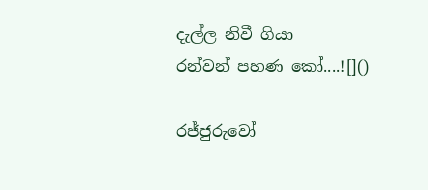දැල්ල නිවී ගියා
රන්වන් පහණ කෝ....![]()

රජ්ජුරුවෝ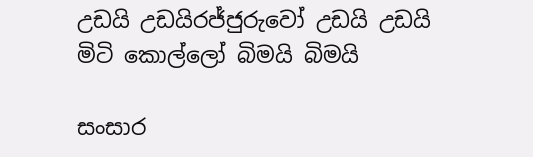උඩයි උඩයිරජ්ජුරුවෝ උඩයි උඩයි
මිටි කොල්ලෝ බිමයි බිමයි

සංසාර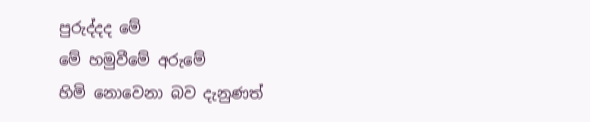පුරුද්දද මේ
මේ හමුවීමේ අරුමේ
හිමි නොවෙනා බව දැනුණත්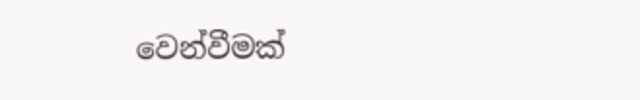වෙන්වීමක්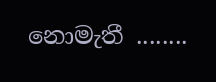නොමැතී ........